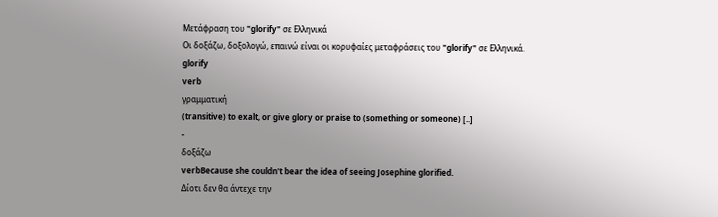Μετάφραση του "glorify" σε Ελληνικά
Οι δοξάζω, δοξολογώ, επαινώ είναι οι κορυφαίες μεταφράσεις του "glorify" σε Ελληνικά.
glorify
verb
γραμματική
(transitive) to exalt, or give glory or praise to (something or someone) [..]
-
δοξάζω
verbBecause she couldn't bear the idea of seeing Josephine glorified.
Δίοτι δεν θα άντεχε την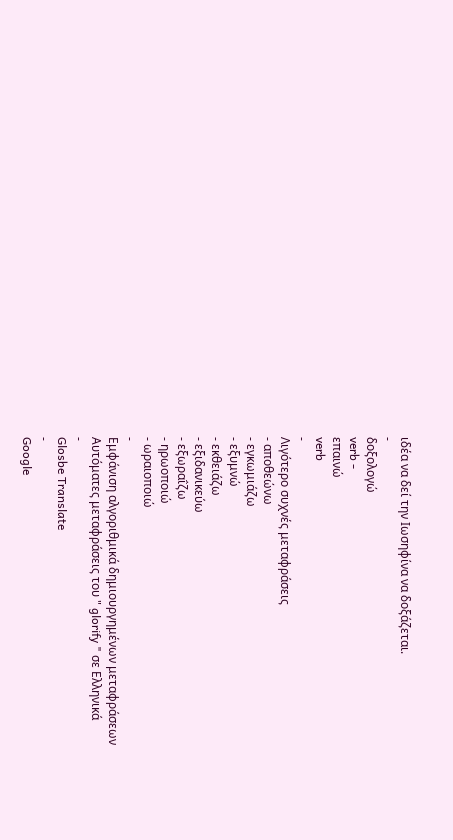ιδέα να δεί την Ιωσηφίνα να δοξάζεται.
-
δοξολογώ
verb -
επαινώ
verb
-
Λιγότερο συχνές μεταφράσεις
- αποθεώνω
- εγκωμιάζω
- εξυμνώ
- εκθειάζω
- εξιδανικεύω
- εξωραΐζω
- ηρωοποιώ
- ωραιοποιώ
-
Εμφάνιση αλγοριθμικά δημιουργημένων μεταφράσεων
Αυτόματες μεταφράσεις του " glorify " σε Ελληνικά
-
Glosbe Translate
-
Google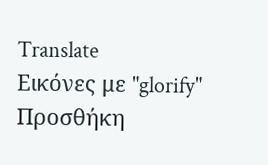Translate
Εικόνες με "glorify"
Προσθήκη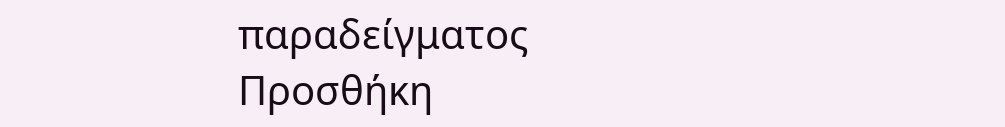παραδείγματος
Προσθήκη